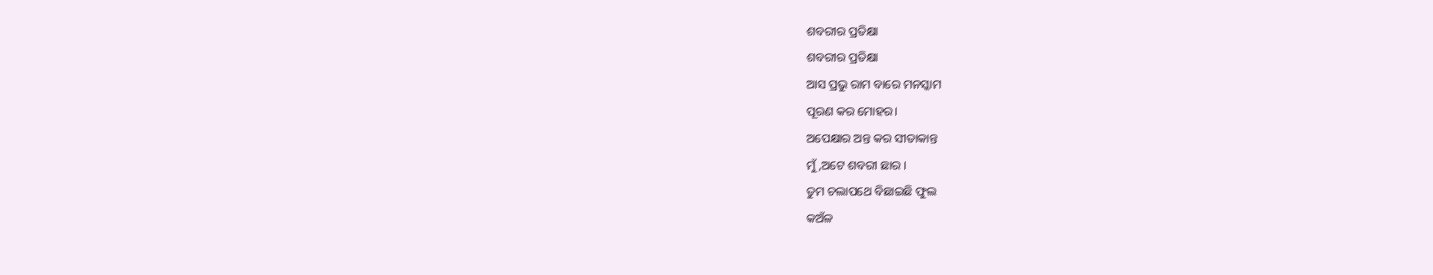ଶବରୀର ପ୍ରତିକ୍ଷା
ଶବରୀର ପ୍ରତିକ୍ଷା
ଆସ ପ୍ରଭୁ ରାମ ବାରେ ମନସ୍କାମ
ପୂରଣ କର ମୋହର।
ଅପେକ୍ଷାର ଅନ୍ତ କର ସୀତାକାନ୍ତ
ମୁଁ,ଅଟେ ଶବରୀ ଛାର ।
ତୁମ ଚଲାପଥେ ବିଛାଇଛି ଫୁଲ
କଅଁଳ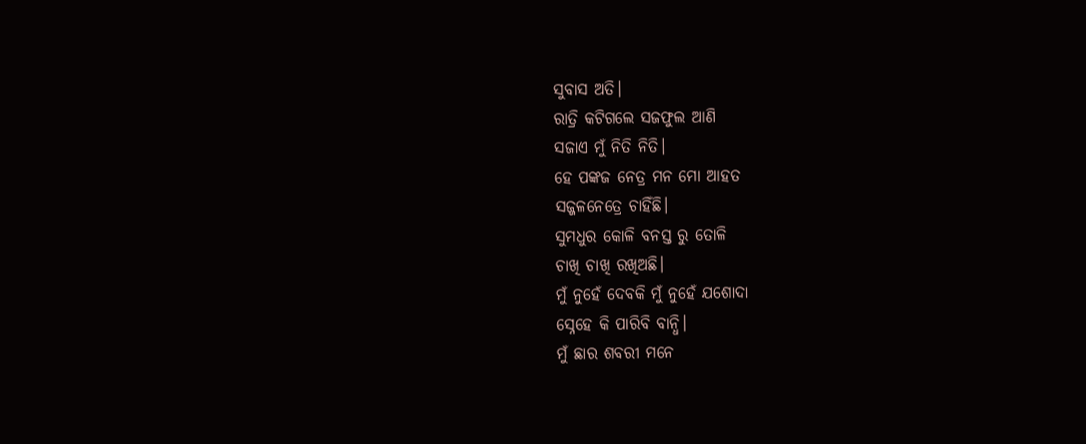ସୁବାସ ଅତି।
ରାତ୍ରି କଟିଗଲେ ସଜଫୁଲ ଆଣି
ସଜାଏ ମୁଁ ନିତି ନିତି।
ହେ ପଙ୍କଜ ନେତ୍ର ମନ ମୋ ଆହତ
ସଜ୍ଜଳନେତ୍ରେ ଚାହିଁଛି।
ସୁମଧୁର କୋଳି ବନସ୍ତ ରୁ ତୋଳି
ଚାଖି ଚାଖି ରଖିଅଛି।
ମୁଁ ନୁହେଁ ଦେବକି ମୁଁ ନୁହେଁ ଯଶୋଦା
ସ୍ନେହେ କି ପାରିବି ବାନ୍ଧି।
ମୁଁ ଛାର ଶବରୀ ମନେ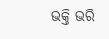ଭକ୍ତି ଭରି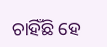ଚାହିଁଛି ହେ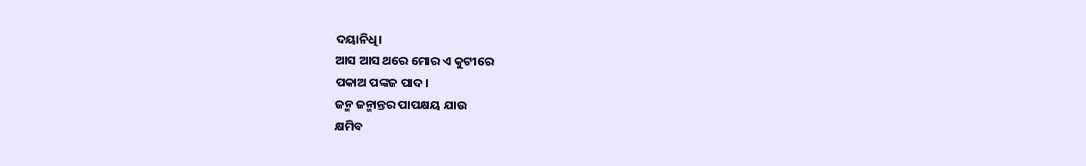ଦୟାନିଧି।
ଆସ ଆସ ଥରେ ମୋର ଏ କୁଟୀରେ
ପକାଅ ପଙ୍କଜ ପାଦ।
ଜନ୍ମ ଜନ୍ମାନ୍ତର ପାପକ୍ଷୟ ଯାଉ
କ୍ଷମିବ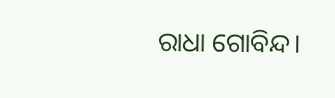ରାଧା ଗୋବିନ୍ଦ।